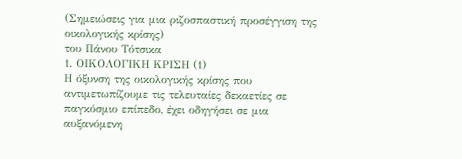(Σημειώσεις για μια ριζοσπαστική προσέγγιση της οικολογικής κρίσης)
του Πάνου Τότσικα
1. ΟΙΚΟΛΟΓΙΚΗ ΚΡΙΣΗ (1)
Η όξυνση της οικολογικής κρίσης που αντιμετωπίζουμε τις τελευταίες δεκαετίες σε παγκόσμιο επίπεδο, έχει οδηγήσει σε μια αυξανόμενη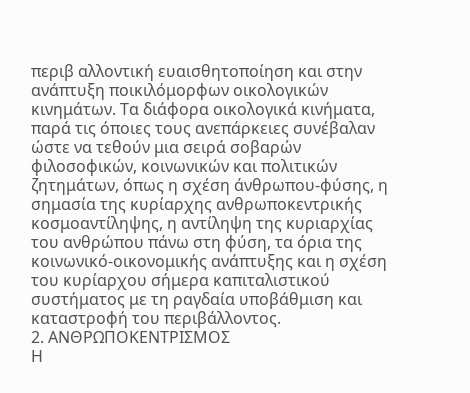περιβ αλλοντική ευαισθητοποίηση και στην ανάπτυξη ποικιλόμορφων οικολογικών κινημάτων. Τα διάφορα οικολογικά κινήματα, παρά τις όποιες τους ανεπάρκειες συνέβαλαν ώστε να τεθούν μια σειρά σοβαρών φιλοσοφικών, κοινωνικών και πολιτικών ζητημάτων, όπως η σχέση άνθρωπου-φύσης, η σημασία της κυρίαρχης ανθρωποκεντρικής κοσμοαντίληψης, η αντίληψη της κυριαρχίας του ανθρώπου πάνω στη φύση, τα όρια της κοινωνικό-οικονομικής ανάπτυξης και η σχέση του κυρίαρχου σήμερα καπιταλιστικού συστήματος με τη ραγδαία υποβάθμιση και καταστροφή του περιβάλλοντος.
2. ΑΝΘΡΩΠΟΚΕΝΤΡΙΣΜΟΣ
Η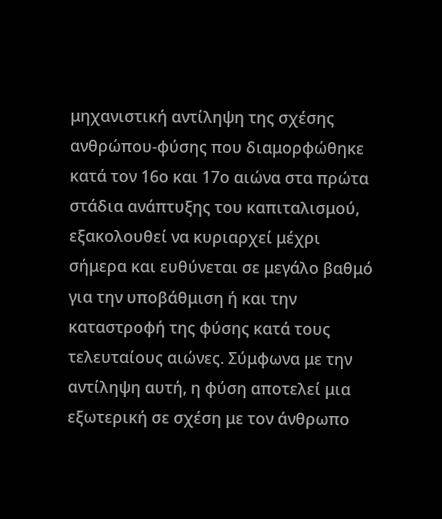μηχανιστική αντίληψη της σχέσης ανθρώπου-φύσης που διαμορφώθηκε κατά τον 16ο και 17ο αιώνα στα πρώτα στάδια ανάπτυξης του καπιταλισμού, εξακολουθεί να κυριαρχεί μέχρι σήμερα και ευθύνεται σε μεγάλο βαθμό για την υποβάθμιση ή και την καταστροφή της φύσης κατά τους τελευταίους αιώνες. Σύμφωνα με την αντίληψη αυτή, η φύση αποτελεί μια εξωτερική σε σχέση με τον άνθρωπο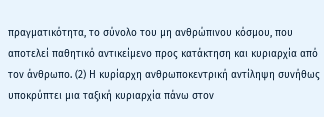πραγματικότητα, το σύνολο του μη ανθρώπινου κόσμου, που αποτελεί παθητικό αντικείμενο προς κατάκτηση και κυριαρχία από τον άνθρωπο. (2) Η κυρίαρχη ανθρωποκεντρική αντίληψη συνήθως υποκρύπτει μια ταξική κυριαρχία πάνω στον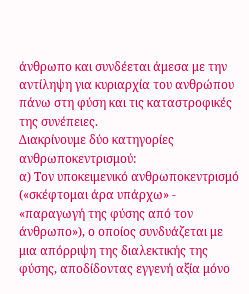άνθρωπο και συνδέεται άμεσα με την αντίληψη για κυριαρχία του ανθρώπου πάνω στη φύση και τις καταστροφικές της συνέπειες.
Διακρίνουμε δύο κατηγορίες ανθρωποκεντρισμού:
α) Τον υποκειμενικό ανθρωποκεντρισμό («σκέφτομαι άρα υπάρχω» - «παραγωγή της φύσης από τον άνθρωπο»), ο οποίος συνδυάζεται με μια απόρριψη της διαλεκτικής της φύσης, αποδίδοντας εγγενή αξία μόνο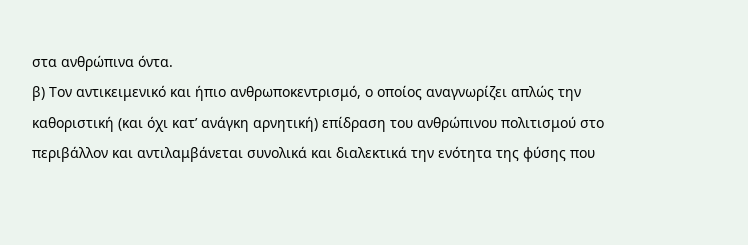στα ανθρώπινα όντα.
β) Τον αντικειμενικό και ήπιο ανθρωποκεντρισμό, ο οποίος αναγνωρίζει απλώς την καθοριστική (και όχι κατ’ ανάγκη αρνητική) επίδραση του ανθρώπινου πολιτισμού στο περιβάλλον και αντιλαμβάνεται συνολικά και διαλεκτικά την ενότητα της φύσης που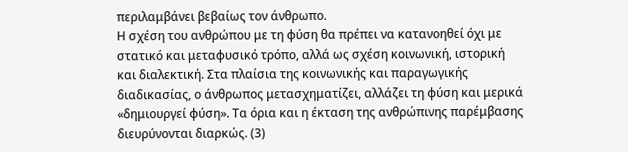περιλαμβάνει βεβαίως τον άνθρωπο.
Η σχέση του ανθρώπου με τη φύση θα πρέπει να κατανοηθεί όχι με στατικό και μεταφυσικό τρόπο, αλλά ως σχέση κοινωνική, ιστορική και διαλεκτική. Στα πλαίσια της κοινωνικής και παραγωγικής διαδικασίας, ο άνθρωπος μετασχηματίζει, αλλάζει τη φύση και μερικά «δημιουργεί φύση». Τα όρια και η έκταση της ανθρώπινης παρέμβασης διευρύνονται διαρκώς. (3)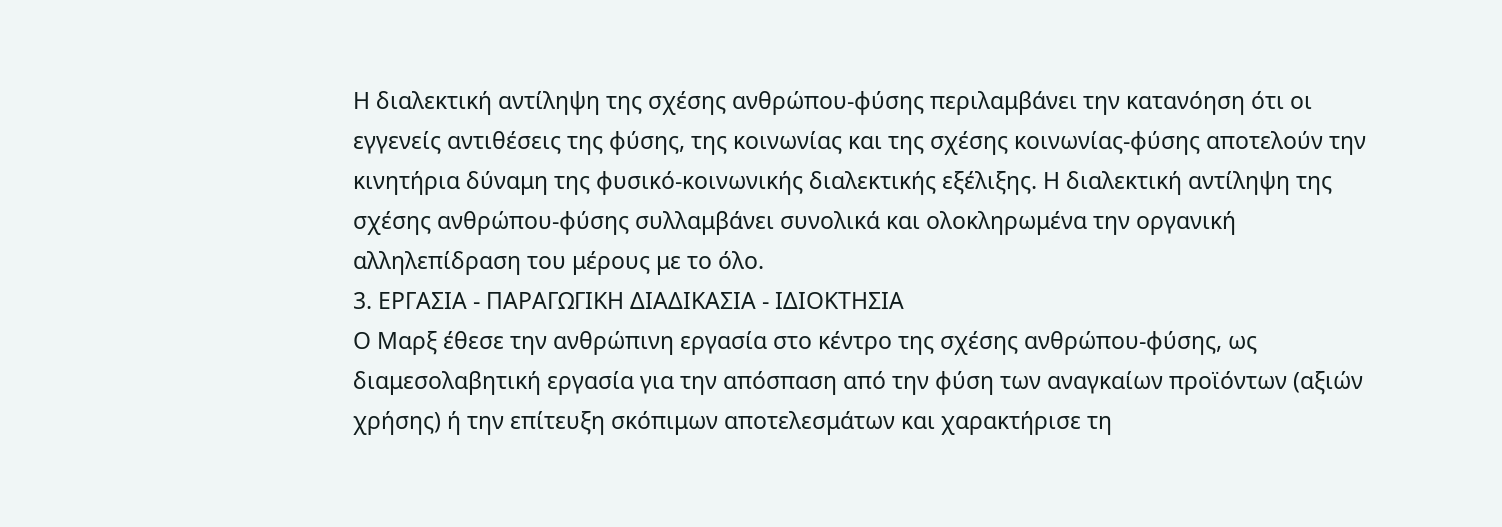Η διαλεκτική αντίληψη της σχέσης ανθρώπου-φύσης περιλαμβάνει την κατανόηση ότι οι εγγενείς αντιθέσεις της φύσης, της κοινωνίας και της σχέσης κοινωνίας-φύσης αποτελούν την κινητήρια δύναμη της φυσικό-κοινωνικής διαλεκτικής εξέλιξης. Η διαλεκτική αντίληψη της σχέσης ανθρώπου-φύσης συλλαμβάνει συνολικά και ολοκληρωμένα την οργανική αλληλεπίδραση του μέρους με το όλο.
3. ΕΡΓΑΣΙΑ - ΠΑΡΑΓΩΓΙΚΗ ΔΙΑΔΙΚΑΣΙΑ - ΙΔΙΟΚΤΗΣΙΑ
Ο Μαρξ έθεσε την ανθρώπινη εργασία στο κέντρο της σχέσης ανθρώπου-φύσης, ως διαμεσολαβητική εργασία για την απόσπαση από την φύση των αναγκαίων προϊόντων (αξιών χρήσης) ή την επίτευξη σκόπιμων αποτελεσμάτων και χαρακτήρισε τη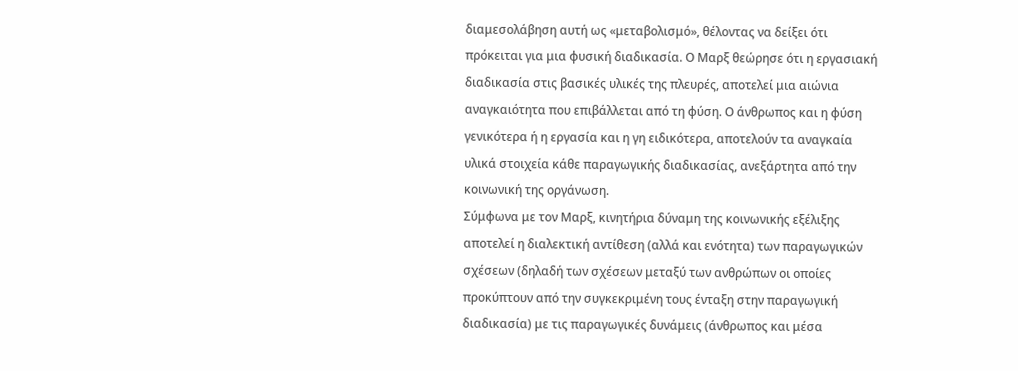διαμεσολάβηση αυτή ως «μεταβολισμό», θέλοντας να δείξει ότι πρόκειται για μια φυσική διαδικασία. Ο Μαρξ θεώρησε ότι η εργασιακή διαδικασία στις βασικές υλικές της πλευρές, αποτελεί μια αιώνια αναγκαιότητα που επιβάλλεται από τη φύση. Ο άνθρωπος και η φύση γενικότερα ή η εργασία και η γη ειδικότερα, αποτελούν τα αναγκαία υλικά στοιχεία κάθε παραγωγικής διαδικασίας, ανεξάρτητα από την κοινωνική της οργάνωση.
Σύμφωνα με τον Μαρξ, κινητήρια δύναμη της κοινωνικής εξέλιξης αποτελεί η διαλεκτική αντίθεση (αλλά και ενότητα) των παραγωγικών σχέσεων (δηλαδή των σχέσεων μεταξύ των ανθρώπων οι οποίες προκύπτουν από την συγκεκριμένη τους ένταξη στην παραγωγική διαδικασία) με τις παραγωγικές δυνάμεις (άνθρωπος και μέσα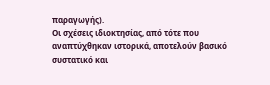παραγωγής).
Οι σχέσεις ιδιοκτησίας, από τότε που αναπτύχθηκαν ιστορικά, αποτελούν βασικό συστατικό και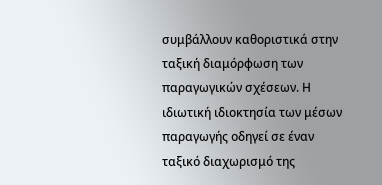συμβάλλουν καθοριστικά στην ταξική διαμόρφωση των παραγωγικών σχέσεων. Η ιδιωτική ιδιοκτησία των μέσων παραγωγής οδηγεί σε έναν ταξικό διαχωρισμό της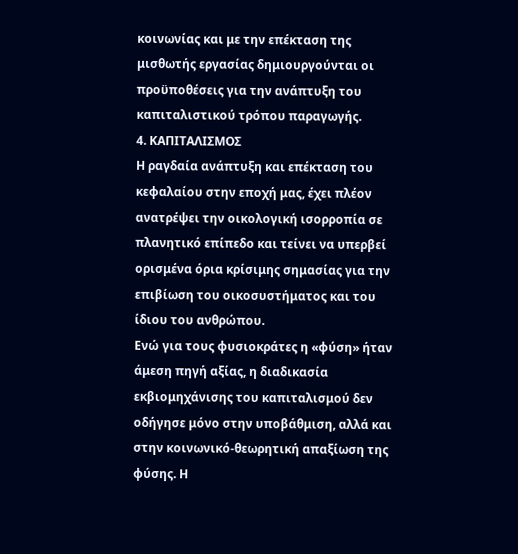κοινωνίας και με την επέκταση της μισθωτής εργασίας δημιουργούνται οι προϋποθέσεις για την ανάπτυξη του καπιταλιστικού τρόπου παραγωγής.
4. ΚΑΠΙΤΑΛΙΣΜΟΣ
Η ραγδαία ανάπτυξη και επέκταση του κεφαλαίου στην εποχή μας, έχει πλέον ανατρέψει την οικολογική ισορροπία σε πλανητικό επίπεδο και τείνει να υπερβεί ορισμένα όρια κρίσιμης σημασίας για την επιβίωση του οικοσυστήματος και του ίδιου του ανθρώπου.
Ενώ για τους φυσιοκράτες η «φύση» ήταν άμεση πηγή αξίας, η διαδικασία εκβιομηχάνισης του καπιταλισμού δεν οδήγησε μόνο στην υποβάθμιση, αλλά και στην κοινωνικό-θεωρητική απαξίωση της φύσης. Η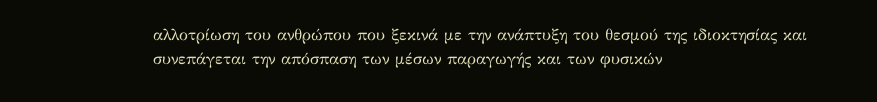αλλοτρίωση του ανθρώπου που ξεκινά με την ανάπτυξη του θεσμού της ιδιοκτησίας και συνεπάγεται την απόσπαση των μέσων παραγωγής και των φυσικών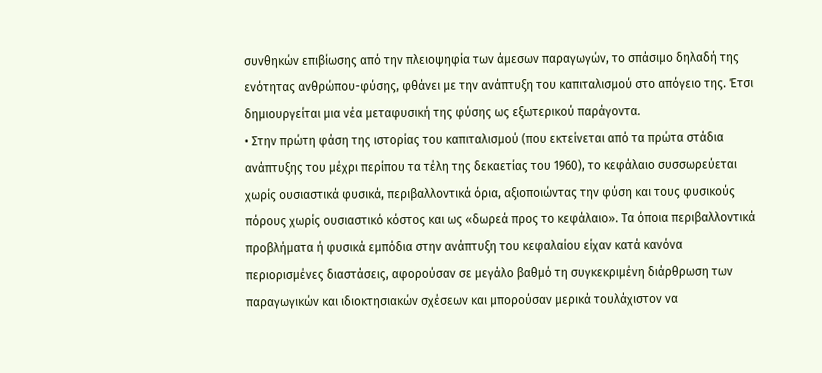συνθηκών επιβίωσης από την πλειοψηφία των άμεσων παραγωγών, το σπάσιμο δηλαδή της ενότητας ανθρώπου-φύσης, φθάνει με την ανάπτυξη του καπιταλισμού στο απόγειο της. Έτσι δημιουργείται μια νέα μεταφυσική της φύσης ως εξωτερικού παράγοντα.
• Στην πρώτη φάση της ιστορίας του καπιταλισμού (που εκτείνεται από τα πρώτα στάδια ανάπτυξης του μέχρι περίπου τα τέλη της δεκαετίας του 1960), το κεφάλαιο συσσωρεύεται χωρίς ουσιαστικά φυσικά, περιβαλλοντικά όρια, αξιοποιώντας την φύση και τους φυσικούς πόρους χωρίς ουσιαστικό κόστος και ως «δωρεά προς το κεφάλαιο». Τα όποια περιβαλλοντικά προβλήματα ή φυσικά εμπόδια στην ανάπτυξη του κεφαλαίου είχαν κατά κανόνα περιορισμένες διαστάσεις, αφορούσαν σε μεγάλο βαθμό τη συγκεκριμένη διάρθρωση των παραγωγικών και ιδιοκτησιακών σχέσεων και μπορούσαν μερικά τουλάχιστον να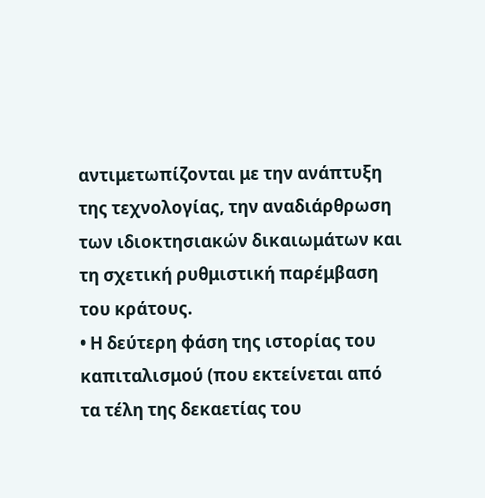αντιμετωπίζονται με την ανάπτυξη της τεχνολογίας, την αναδιάρθρωση των ιδιοκτησιακών δικαιωμάτων και τη σχετική ρυθμιστική παρέμβαση του κράτους.
• Η δεύτερη φάση της ιστορίας του καπιταλισμού (που εκτείνεται από τα τέλη της δεκαετίας του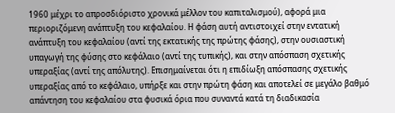1960 μέχρι το απροσδιόριστο χρονικά μέλλον του καπιταλισμού), αφορά μια περιοριζόμενη ανάπτυξη του κεφαλαίου. Η φάση αυτή αντιστοιχεί στην εντατική ανάπτυξη του κεφαλαίου (αντί της εκτατικής της πρώτης φάσης), στην ουσιαστική υπαγωγή της φύσης στο κεφάλαιο (αντί της τυπικής), και στην απόσπαση σχετικής υπεραξίας (αντί της απόλυτης). Επισημαίνεται ότι η επιδίωξη απόσπασης σχετικής υπεραξίας από το κεφάλαιο, υπήρξε και στην πρώτη φάση και αποτελεί σε μεγάλο βαθμό απάντηση του κεφαλαίου στα φυσικά όρια που συναντά κατά τη διαδικασία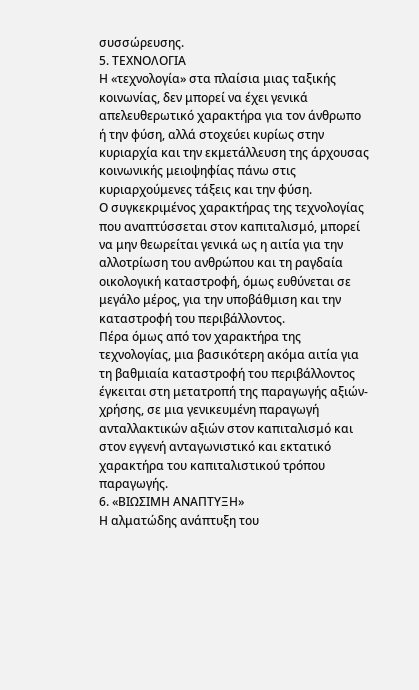συσσώρευσης.
5. ΤΕΧΝΟΛΟΓΙΑ
Η «τεχνολογία» στα πλαίσια μιας ταξικής κοινωνίας, δεν μπορεί να έχει γενικά απελευθερωτικό χαρακτήρα για τον άνθρωπο ή την φύση, αλλά στοχεύει κυρίως στην κυριαρχία και την εκμετάλλευση της άρχουσας κοινωνικής μειοψηφίας πάνω στις κυριαρχούμενες τάξεις και την φύση.
Ο συγκεκριμένος χαρακτήρας της τεχνολογίας που αναπτύσσεται στον καπιταλισμό, μπορεί να μην θεωρείται γενικά ως η αιτία για την αλλοτρίωση του ανθρώπου και τη ραγδαία οικολογική καταστροφή, όμως ευθύνεται σε μεγάλο μέρος, για την υποβάθμιση και την καταστροφή του περιβάλλοντος.
Πέρα όμως από τον χαρακτήρα της τεχνολογίας, μια βασικότερη ακόμα αιτία για τη βαθμιαία καταστροφή του περιβάλλοντος έγκειται στη μετατροπή της παραγωγής αξιών-χρήσης, σε μια γενικευμένη παραγωγή ανταλλακτικών αξιών στον καπιταλισμό και στον εγγενή ανταγωνιστικό και εκτατικό χαρακτήρα του καπιταλιστικού τρόπου παραγωγής.
6. «ΒΙΩΣΙΜΗ ΑΝΑΠΤΥΞΗ»
Η αλματώδης ανάπτυξη του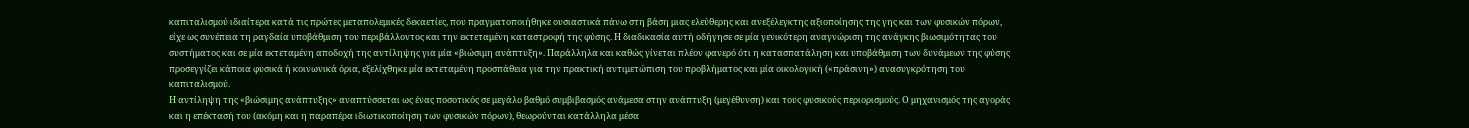καπιταλισμού ιδιαίτερα κατά τις πρώτες μεταπολεμικές δεκαετίες, που πραγματοποιήθηκε ουσιαστικά πάνω στη βάση μιας ελεύθερης και ανεξέλεγκτης αξιοποίησης της γης και των φυσικών πόρων, είχε ως συνέπεια τη ραγδαία υποβάθμιση του περιβάλλοντος και την εκτεταμένη καταστροφή της φύσης. Η διαδικασία αυτή οδήγησε σε μία γενικότερη αναγνώριση της ανάγκης βιωσιμότητας του συστήματος και σε μία εκτεταμένη αποδοχή της αντίληψης για μία «βιώσιμη ανάπτυξη». Παράλληλα και καθώς γίνεται πλέον φανερό ότι η κατασπατάληση και υποβάθμιση των δυνάμεων της φύσης προσεγγίζει κάποια φυσικά ή κοινωνικά όρια, εξελίχθηκε μία εκτεταμένη προσπάθεια για την πρακτική αντιμετώπιση του προβλήματος και μία οικολογική («πράσινη») ανασυγκρότηση του καπιταλισμού.
Η αντίληψη της «βιώσιμης ανάπτυξης» αναπτύσσεται ως ένας ποσοτικός σε μεγάλο βαθμό συμβιβασμός ανάμεσα στην ανάπτυξη (μεγέθυνση) και τους φυσικούς περιορισμούς. Ο μηχανισμός της αγοράς και η επέκτασή του (ακόμη και η παραπέρα ιδιωτικοποίηση των φυσικών πόρων), θεωρούνται κατάλληλα μέσα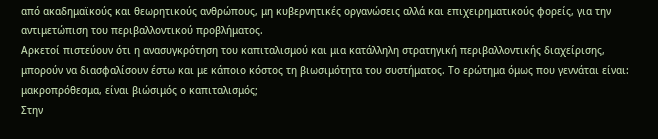από ακαδημαϊκούς και θεωρητικούς ανθρώπους, μη κυβερνητικές οργανώσεις αλλά και επιχειρηματικούς φορείς, για την αντιμετώπιση του περιβαλλοντικού προβλήματος.
Αρκετοί πιστεύουν ότι η ανασυγκρότηση του καπιταλισμού και μια κατάλληλη στρατηγική περιβαλλοντικής διαχείρισης, μπορούν να διασφαλίσουν έστω και με κάποιο κόστος τη βιωσιμότητα του συστήματος. Το ερώτημα όμως που γεννάται είναι: μακροπρόθεσμα, είναι βιώσιμός ο καπιταλισμός;
Στην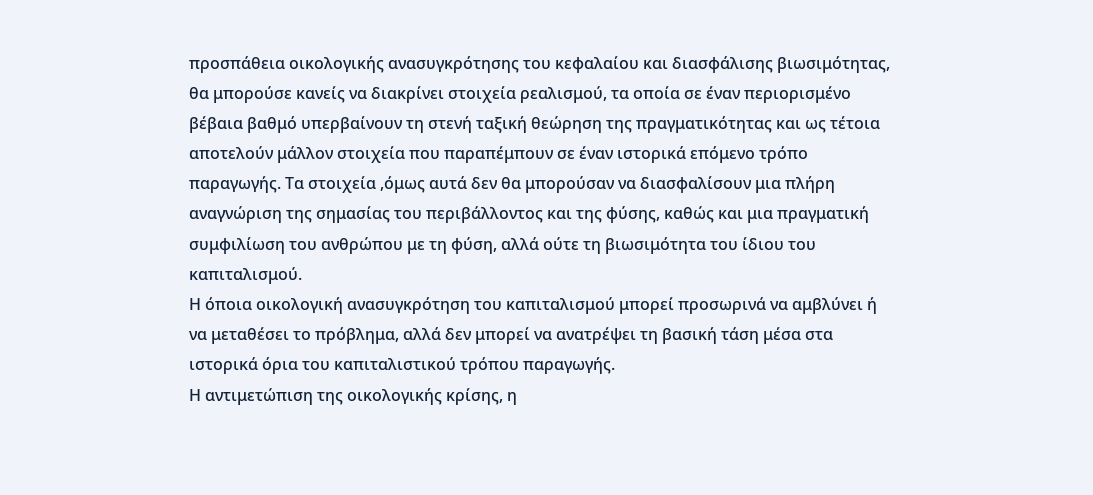προσπάθεια οικολογικής ανασυγκρότησης του κεφαλαίου και διασφάλισης βιωσιμότητας, θα μπορούσε κανείς να διακρίνει στοιχεία ρεαλισμού, τα οποία σε έναν περιορισμένο βέβαια βαθμό υπερβαίνουν τη στενή ταξική θεώρηση της πραγματικότητας και ως τέτοια αποτελούν μάλλον στοιχεία που παραπέμπουν σε έναν ιστορικά επόμενο τρόπο παραγωγής. Τα στοιχεία ,όμως αυτά δεν θα μπορούσαν να διασφαλίσουν μια πλήρη αναγνώριση της σημασίας του περιβάλλοντος και της φύσης, καθώς και μια πραγματική συμφιλίωση του ανθρώπου με τη φύση, αλλά ούτε τη βιωσιμότητα του ίδιου του καπιταλισμού.
Η όποια οικολογική ανασυγκρότηση του καπιταλισμού μπορεί προσωρινά να αμβλύνει ή να μεταθέσει το πρόβλημα, αλλά δεν μπορεί να ανατρέψει τη βασική τάση μέσα στα ιστορικά όρια του καπιταλιστικού τρόπου παραγωγής.
Η αντιμετώπιση της οικολογικής κρίσης, η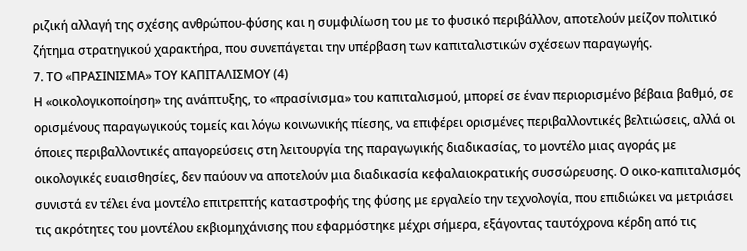ριζική αλλαγή της σχέσης ανθρώπου-φύσης και η συμφιλίωση του με το φυσικό περιβάλλον, αποτελούν μείζον πολιτικό ζήτημα στρατηγικού χαρακτήρα, που συνεπάγεται την υπέρβαση των καπιταλιστικών σχέσεων παραγωγής.
7. ΤΟ «ΠΡΑΣΙΝΙΣΜΑ» ΤΟΥ ΚΑΠΙΤΑΛΙΣΜΟΥ (4)
Η «οικολογικοποίηση» της ανάπτυξης, το «πρασίνισμα» του καπιταλισμού, μπορεί σε έναν περιορισμένο βέβαια βαθμό, σε ορισμένους παραγωγικούς τομείς και λόγω κοινωνικής πίεσης, να επιφέρει ορισμένες περιβαλλοντικές βελτιώσεις, αλλά οι όποιες περιβαλλοντικές απαγορεύσεις στη λειτουργία της παραγωγικής διαδικασίας, το μοντέλο μιας αγοράς με οικολογικές ευαισθησίες, δεν παύουν να αποτελούν μια διαδικασία κεφαλαιοκρατικής συσσώρευσης. Ο οικο-καπιταλισμός συνιστά εν τέλει ένα μοντέλο επιτρεπτής καταστροφής της φύσης με εργαλείο την τεχνολογία, που επιδιώκει να μετριάσει τις ακρότητες του μοντέλου εκβιομηχάνισης που εφαρμόστηκε μέχρι σήμερα, εξάγοντας ταυτόχρονα κέρδη από τις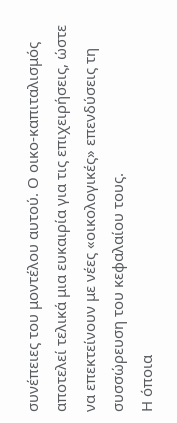συνέπειες του μοντέλου αυτού. Ο οικο-καπιταλισμός αποτελεί τελικά μια ευκαιρία για τις επιχειρήσεις, ώστε να επεκτείνουν με νέες «οικολογικές» επενδύσεις τη συσσώρευση του κεφαλαίου τους.
Η όποια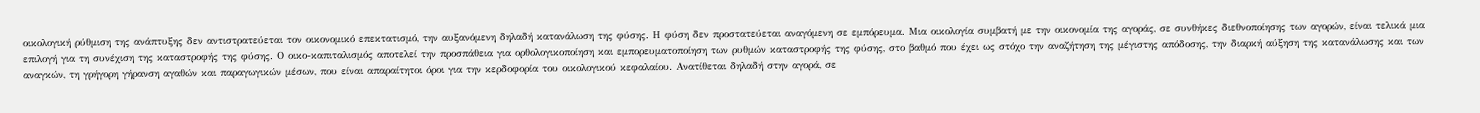οικολογική ρύθμιση της ανάπτυξης δεν αντιστρατεύεται τον οικονομικό επεκτατισμό, την αυξανόμενη δηλαδή κατανάλωση της φύσης. Η φύση δεν προστατεύεται αναγόμενη σε εμπόρευμα. Μια οικολογία συμβατή με την οικονομία της αγοράς, σε συνθήκες διεθνοποίησης των αγορών, είναι τελικά μια επιλογή για τη συνέχιση της καταστροφής της φύσης. Ο οικο-καπιταλισμός αποτελεί την προσπάθεια για ορθολογικοποίηση και εμπορευματοποίηση των ρυθμών καταστροφής της φύσης, στο βαθμό που έχει ως στόχο την αναζήτηση της μέγιστης απόδοσης, την διαρκή αύξηση της κατανάλωσης και των αναγκών, τη γρήγορη γήρανση αγαθών και παραγωγικών μέσων, που είναι απαραίτητοι όροι για την κερδοφορία του οικολογικού κεφαλαίου. Ανατίθεται δηλαδή στην αγορά, σε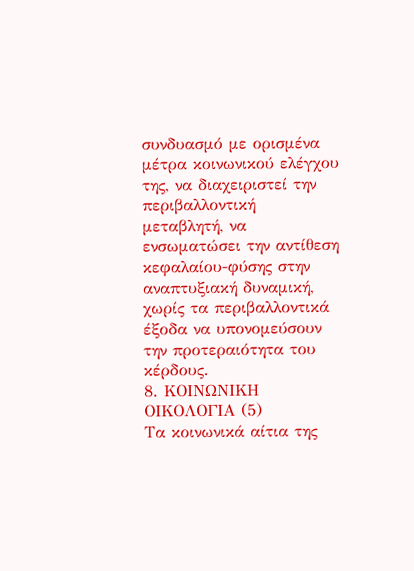συνδυασμό με ορισμένα μέτρα κοινωνικού ελέγχου της, να διαχειριστεί την περιβαλλοντική μεταβλητή, να ενσωματώσει την αντίθεση κεφαλαίου-φύσης στην αναπτυξιακή δυναμική, χωρίς τα περιβαλλοντικά έξοδα να υπονομεύσουν την προτεραιότητα του κέρδους.
8. ΚΟΙΝΩΝΙΚΗ ΟΙΚΟΛΟΓΙΑ (5)
Τα κοινωνικά αίτια της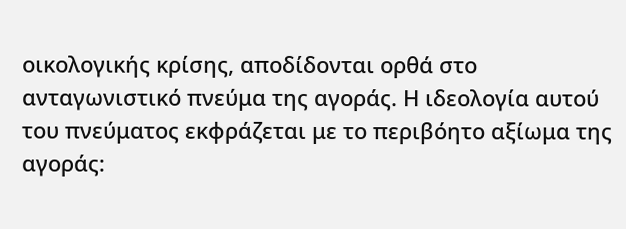οικολογικής κρίσης, αποδίδονται ορθά στο ανταγωνιστικό πνεύμα της αγοράς. Η ιδεολογία αυτού του πνεύματος εκφράζεται με το περιβόητο αξίωμα της αγοράς: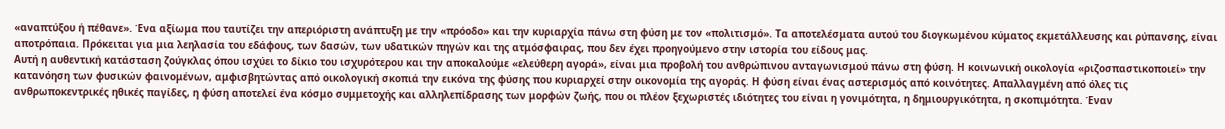«αναπτύξου ή πέθανε». Ένα αξίωμα που ταυτίζει την απεριόριστη ανάπτυξη με την «πρόοδο» και την κυριαρχία πάνω στη φύση με τον «πολιτισμό». Τα αποτελέσματα αυτού του διογκωμένου κύματος εκμετάλλευσης και ρύπανσης, είναι αποτρόπαια. Πρόκειται για μια λεηλασία του εδάφους, των δασών, των υδατικών πηγών και της ατμόσφαιρας, που δεν έχει προηγούμενο στην ιστορία του είδους μας.
Αυτή η αυθεντική κατάσταση ζούγκλας όπου ισχύει το δίκιο του ισχυρότερου και την αποκαλούμε «ελεύθερη αγορά», είναι μια προβολή του ανθρώπινου ανταγωνισμού πάνω στη φύση. Η κοινωνική οικολογία «ριζοσπαστικοποιεί» την κατανόηση των φυσικών φαινομένων, αμφισβητώντας από οικολογική σκοπιά την εικόνα της φύσης που κυριαρχεί στην οικονομία της αγοράς. Η φύση είναι ένας αστερισμός από κοινότητες. Απαλλαγμένη από όλες τις ανθρωποκεντρικές ηθικές παγίδες, η φύση αποτελεί ένα κόσμο συμμετοχής και αλληλεπίδρασης των μορφών ζωής, που οι πλέον ξεχωριστές ιδιότητες του είναι η γονιμότητα, η δημιουργικότητα, η σκοπιμότητα. Έναν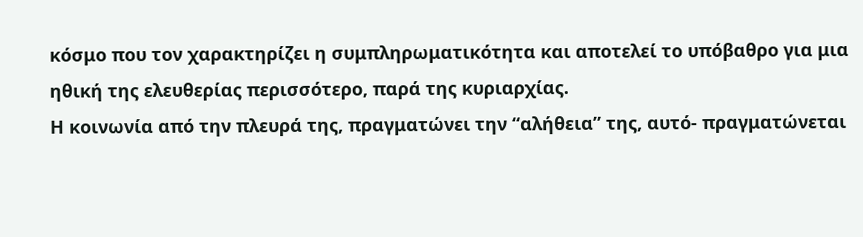κόσμο που τον χαρακτηρίζει η συμπληρωματικότητα και αποτελεί το υπόβαθρο για μια ηθική της ελευθερίας περισσότερο, παρά της κυριαρχίας.
Η κοινωνία από την πλευρά της, πραγματώνει την “αλήθεια” της, αυτό- πραγματώνεται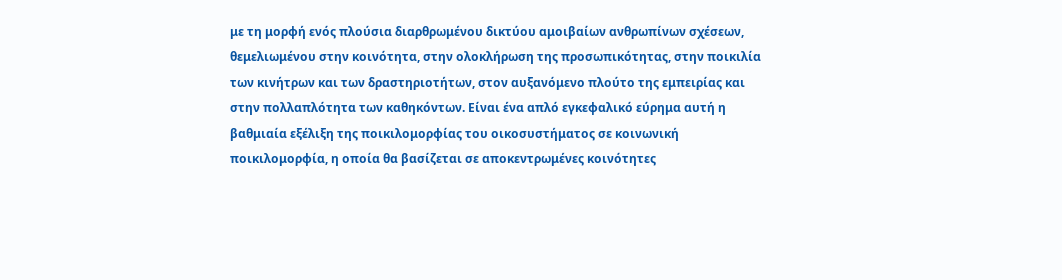με τη μορφή ενός πλούσια διαρθρωμένου δικτύου αμοιβαίων ανθρωπίνων σχέσεων, θεμελιωμένου στην κοινότητα, στην ολοκλήρωση της προσωπικότητας, στην ποικιλία των κινήτρων και των δραστηριοτήτων, στον αυξανόμενο πλούτο της εμπειρίας και στην πολλαπλότητα των καθηκόντων. Είναι ένα απλό εγκεφαλικό εύρημα αυτή η βαθμιαία εξέλιξη της ποικιλομορφίας του οικοσυστήματος σε κοινωνική ποικιλομορφία, η οποία θα βασίζεται σε αποκεντρωμένες κοινότητες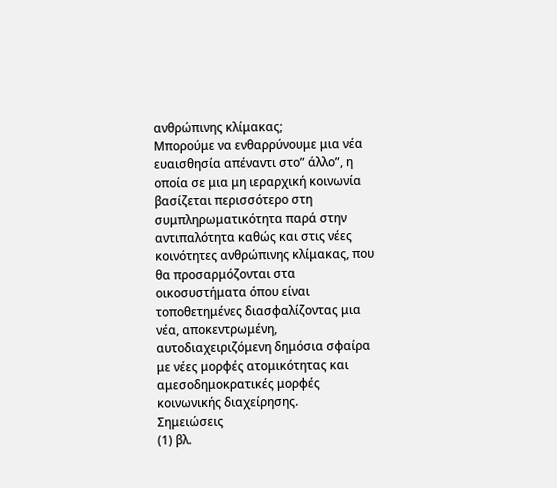ανθρώπινης κλίμακας;
Μπορούμε να ενθαρρύνουμε μια νέα ευαισθησία απέναντι στο” άλλο”, η οποία σε μια μη ιεραρχική κοινωνία βασίζεται περισσότερο στη συμπληρωματικότητα παρά στην αντιπαλότητα καθώς και στις νέες κοινότητες ανθρώπινης κλίμακας, που θα προσαρμόζονται στα οικοσυστήματα όπου είναι τοποθετημένες διασφαλίζοντας μια νέα, αποκεντρωμένη, αυτοδιαχειριζόμενη δημόσια σφαίρα με νέες μορφές ατομικότητας και αμεσοδημοκρατικές μορφές κοινωνικής διαχείρησης.
Σημειώσεις
(1) βλ.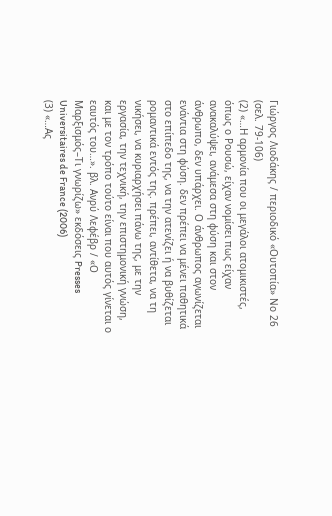Γιώργος Λιοδάκης / περιοδικό «Ουτοπία» Νο 26 (σελ. 79-106)
(2) «…Η αρμονία που οι μεγάλοι ατομικιστές, όπως ο Ρουσώ, είχαν νομίσει πως είχαν ανακαλύψει, ανάμεσα στη φύση και στον άνθρωπο, δεν υπάρχει. Ο άνθρωπος αγωνίζεται ενάντια στη φύση. δεν πρέπει να μένει παθητικά στο επίπεδο της, να την ατενίζει ή να βυθίζεται ρομαντικά εντός της. πρέπει, αντίθετα, να τη νικήσει, να κυριαρχήσει πάνω της, με την εργασία, την τεχνική, την επιστημονική γνώση, και με τον τρόπο τούτο είναι που αυτός γίνεται ο εαυτός του…». βλ. Ανρύ Λεφέβρ / «Ο Μαρξισμός–Τι γνωρίζω» εκδόσεις Presses Universitaires de France (2006)
(3) «…Ας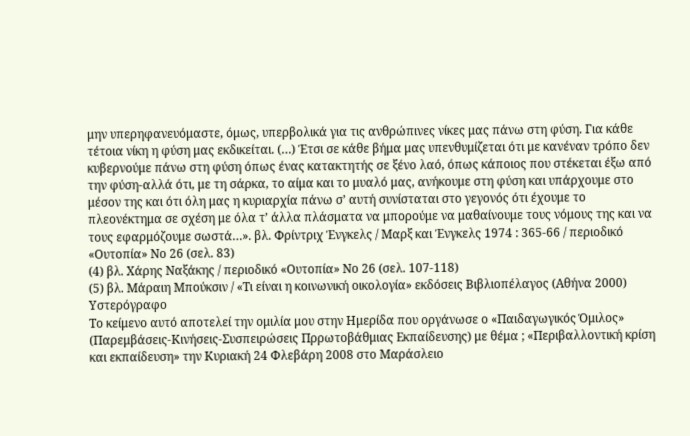μην υπερηφανευόμαστε, όμως, υπερβολικά για τις ανθρώπινες νίκες μας πάνω στη φύση. Για κάθε τέτοια νίκη η φύση μας εκδικείται. (…) Έτσι σε κάθε βήμα μας υπενθυμίζεται ότι με κανέναν τρόπο δεν κυβερνούμε πάνω στη φύση όπως ένας κατακτητής σε ξένο λαό, όπως κάποιος που στέκεται έξω από την φύση-αλλά ότι, με τη σάρκα, το αίμα και το μυαλό μας, ανήκουμε στη φύση και υπάρχουμε στο μέσον της και ότι όλη μας η κυριαρχία πάνω σ’ αυτή συνίσταται στο γεγονός ότι έχουμε το πλεονέκτημα σε σχέση με όλα τ’ άλλα πλάσματα να μπορούμε να μαθαίνουμε τους νόμους της και να τους εφαρμόζουμε σωστά…». βλ. Φρίντριχ Ένγκελς / Μαρξ και Ένγκελς 1974 : 365-66 / περιοδικό «Ουτοπία» Νο 26 (σελ. 83)
(4) βλ. Χάρης Ναξάκης / περιοδικό «Ουτοπία» Νο 26 (σελ. 107-118)
(5) βλ. Μάραιη Μπούκσιν / «Τι είναι η κοινωνική οικολογία» εκδόσεις Βιβλιοπέλαγος (Αθήνα 2000)
Υστερόγραφο
Το κείμενο αυτό αποτελεί την ομιλία μου στην Ημερίδα που οργάνωσε ο «Παιδαγωγικός Όμιλος» (Παρεμβάσεις-Κινήσεις-Συσπειρώσεις Πρρωτοβάθμιας Εκπαίδευσης) με θέμα ; «Περιβαλλοντική κρίση και εκπαίδευση» την Κυριακή 24 Φλεβάρη 2008 στο Μαράσλειο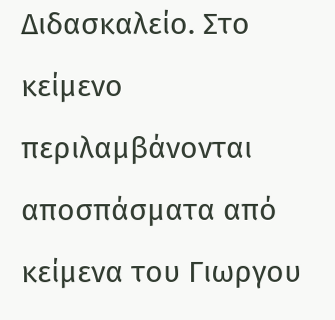Διδασκαλείο. Στο κείμενο περιλαμβάνονται αποσπάσματα από κείμενα του Γιωργου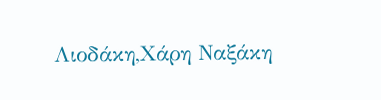Λιοδάκη,Χάρη Ναξάκη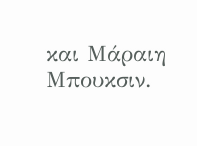και Μάραιη Μπουκσιν.